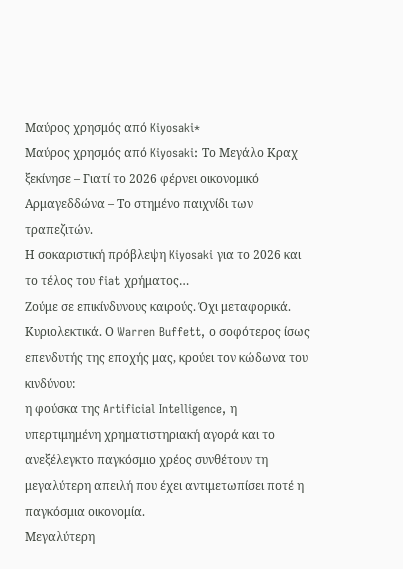Μαύρος χρησμός από Kiyosaki*
Μαύρος χρησμός από Kiyosaki: Το Μεγάλο Κραχ ξεκίνησε – Γιατί το 2026 φέρνει οικονομικό Αρμαγεδδώνα – Το στημένο παιχνίδι των τραπεζιτών.
Η σοκαριστική πρόβλεψη Kiyosaki για το 2026 και το τέλος του fiat χρήματος…
Ζούμε σε επικίνδυνους καιρούς. Όχι μεταφορικά. Κυριολεκτικά. Ο Warren Buffett, ο σοφότερος ίσως επενδυτής της εποχής μας, κρούει τον κώδωνα του κινδύνου:
η φούσκα της Artificial Intelligence, η υπερτιμημένη χρηματιστηριακή αγορά και το ανεξέλεγκτο παγκόσμιο χρέος συνθέτουν τη μεγαλύτερη απειλή που έχει αντιμετωπίσει ποτέ η παγκόσμια οικονομία.
Μεγαλύτερη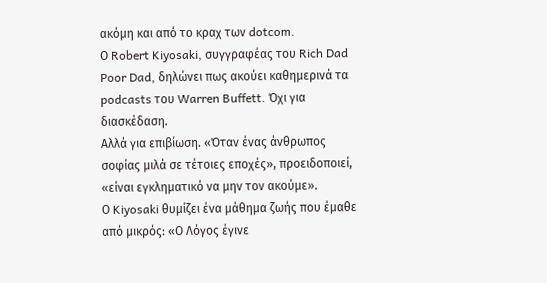ακόμη και από το κραχ των dotcom.
Ο Robert Kiyosaki, συγγραφέας του Rich Dad Poor Dad, δηλώνει πως ακούει καθημερινά τα podcasts του Warren Buffett. Όχι για διασκέδαση.
Αλλά για επιβίωση. «Όταν ένας άνθρωπος σοφίας μιλά σε τέτοιες εποχές», προειδοποιεί, «είναι εγκληματικό να μην τον ακούμε».
Ο Kiyosaki θυμίζει ένα μάθημα ζωής που έμαθε από μικρός: «Ο Λόγος έγινε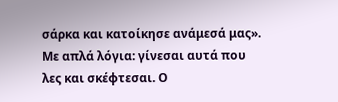σάρκα και κατοίκησε ανάμεσά μας».
Με απλά λόγια: γίνεσαι αυτά που λες και σκέφτεσαι. Ο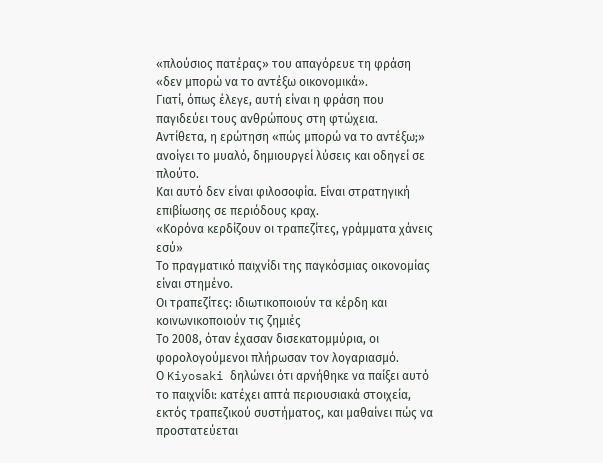«πλούσιος πατέρας» του απαγόρευε τη φράση «δεν μπορώ να το αντέξω οικονομικά».
Γιατί, όπως έλεγε, αυτή είναι η φράση που παγιδεύει τους ανθρώπους στη φτώχεια.
Αντίθετα, η ερώτηση «πώς μπορώ να το αντέξω;» ανοίγει το μυαλό, δημιουργεί λύσεις και οδηγεί σε πλούτο.
Και αυτό δεν είναι φιλοσοφία. Είναι στρατηγική επιβίωσης σε περιόδους κραχ.
«Κορόνα κερδίζουν οι τραπεζίτες, γράμματα χάνεις εσύ»
Το πραγματικό παιχνίδι της παγκόσμιας οικονομίας είναι στημένο.
Οι τραπεζίτες: ιδιωτικοποιούν τα κέρδη και κοινωνικοποιούν τις ζημιές
Το 2008, όταν έχασαν δισεκατομμύρια, οι φορολογούμενοι πλήρωσαν τον λογαριασμό.
Ο Kiyosaki δηλώνει ότι αρνήθηκε να παίξει αυτό το παιχνίδι: κατέχει απτά περιουσιακά στοιχεία, εκτός τραπεζικού συστήματος, και μαθαίνει πώς να προστατεύεται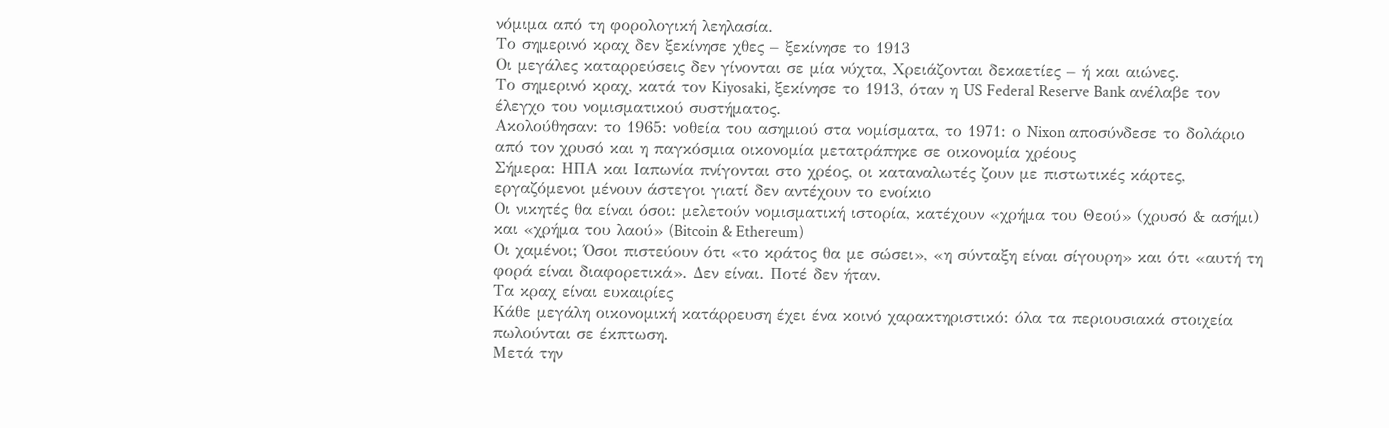νόμιμα από τη φορολογική λεηλασία.
Το σημερινό κραχ δεν ξεκίνησε χθες – ξεκίνησε το 1913
Οι μεγάλες καταρρεύσεις δεν γίνονται σε μία νύχτα, Χρειάζονται δεκαετίες – ή και αιώνες.
Το σημερινό κραχ, κατά τον Kiyosaki, ξεκίνησε το 1913, όταν η US Federal Reserve Bank ανέλαβε τον έλεγχο του νομισματικού συστήματος.
Ακολούθησαν: το 1965: νοθεία του ασημιού στα νομίσματα, το 1971: ο Nixon αποσύνδεσε το δολάριο από τον χρυσό και η παγκόσμια οικονομία μετατράπηκε σε οικονομία χρέους
Σήμερα: ΗΠΑ και Ιαπωνία πνίγονται στο χρέος, οι καταναλωτές ζουν με πιστωτικές κάρτες, εργαζόμενοι μένουν άστεγοι γιατί δεν αντέχουν το ενοίκιο
Οι νικητές θα είναι όσοι: μελετούν νομισματική ιστορία, κατέχουν «χρήμα του Θεού» (χρυσό & ασήμι) και «χρήμα του λαού» (Bitcoin & Ethereum)
Οι χαμένοι; Όσοι πιστεύουν ότι «το κράτος θα με σώσει», «η σύνταξη είναι σίγουρη» και ότι «αυτή τη φορά είναι διαφορετικά». Δεν είναι. Ποτέ δεν ήταν.
Τα κραχ είναι ευκαιρίες
Κάθε μεγάλη οικονομική κατάρρευση έχει ένα κοινό χαρακτηριστικό: όλα τα περιουσιακά στοιχεία πωλούνται σε έκπτωση.
Μετά την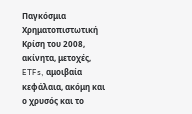Παγκόσμια Χρηματοπιστωτική Κρίση του 2008, ακίνητα, μετοχές, ETFs, αμοιβαία κεφάλαια, ακόμη και ο χρυσός και το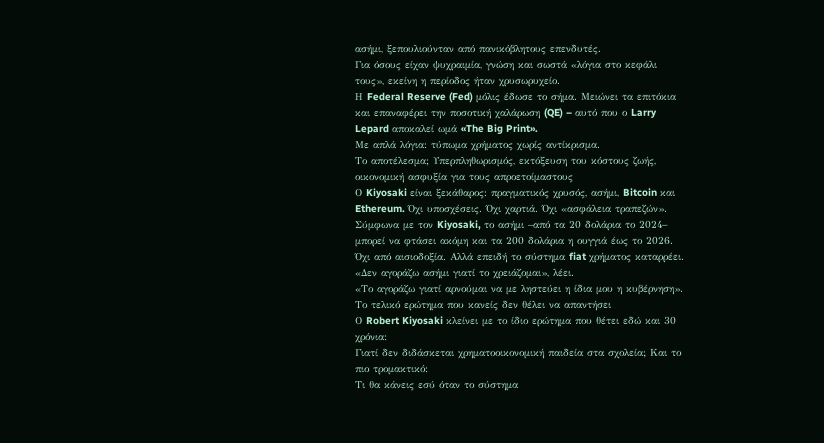ασήμι, ξεπουλιούνταν από πανικόβλητους επενδυτές.
Για όσους είχαν ψυχραιμία, γνώση και σωστά «λόγια στο κεφάλι τους», εκείνη η περίοδος ήταν χρυσωρυχείο.
Η Federal Reserve (Fed) μόλις έδωσε το σήμα. Μειώνει τα επιτόκια και επαναφέρει την ποσοτική χαλάρωση (QE) – αυτό που ο Larry Lepard αποκαλεί ωμά «The Big Print».
Με απλά λόγια: τύπωμα χρήματος χωρίς αντίκρισμα.
Το αποτέλεσμα; Υπερπληθωρισμός, εκτόξευση του κόστους ζωής, οικονομική ασφυξία για τους απροετοίμαστους
Ο Kiyosaki είναι ξεκάθαρος: πραγματικός χρυσός, ασήμι, Bitcoin και Ethereum. Όχι υποσχέσεις. Όχι χαρτιά. Όχι «ασφάλεια τραπεζών».
Σύμφωνα με τον Kiyosaki, το ασήμι –από τα 20 δολάρια το 2024– μπορεί να φτάσει ακόμη και τα 200 δολάρια η ουγγιά έως το 2026.
Όχι από αισιοδοξία. Αλλά επειδή το σύστημα fiat χρήματος καταρρέει.
«Δεν αγοράζω ασήμι γιατί το χρειάζομαι», λέει.
«Το αγοράζω γιατί αρνούμαι να με ληστεύει η ίδια μου η κυβέρνηση».
Το τελικό ερώτημα που κανείς δεν θέλει να απαντήσει
Ο Robert Kiyosaki κλείνει με το ίδιο ερώτημα που θέτει εδώ και 30 χρόνια:
Γιατί δεν διδάσκεται χρηματοοικονομική παιδεία στα σχολεία; Και το πιο τρομακτικό:
Τι θα κάνεις εσύ όταν το σύστημα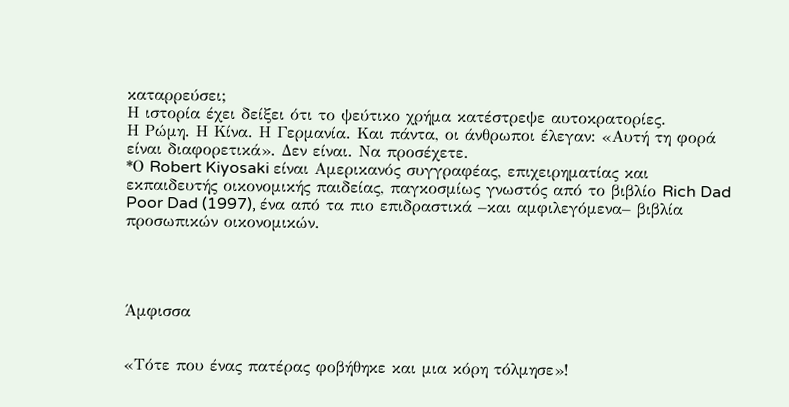καταρρεύσει;
Η ιστορία έχει δείξει ότι το ψεύτικο χρήμα κατέστρεψε αυτοκρατορίες.
Η Ρώμη. Η Κίνα. Η Γερμανία. Και πάντα, οι άνθρωποι έλεγαν: «Αυτή τη φορά είναι διαφορετικά». Δεν είναι. Να προσέχετε.
*Ο Robert Kiyosaki είναι Αμερικανός συγγραφέας, επιχειρηματίας και εκπαιδευτής οικονομικής παιδείας, παγκοσμίως γνωστός από το βιβλίο Rich Dad Poor Dad (1997), ένα από τα πιο επιδραστικά –και αμφιλεγόμενα– βιβλία προσωπικών οικονομικών.




Άμφισσα


«Τότε που ένας πατέρας φοβήθηκε και μια κόρη τόλμησε»!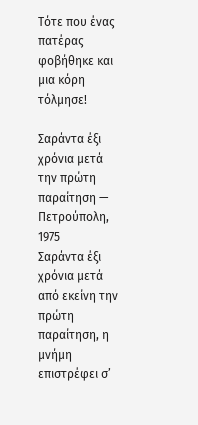Τότε που ένας πατέρας φοβήθηκε και μια κόρη τόλμησε!

Σαράντα έξι χρόνια μετά την πρώτη παραίτηση — Πετρούπολη, 1975
Σαράντα έξι χρόνια μετά από εκείνη την πρώτη παραίτηση, η μνήμη επιστρέφει σ’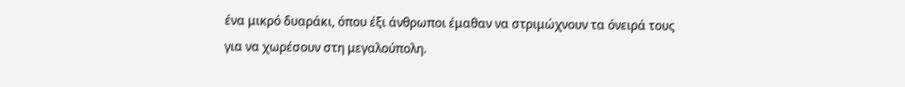ένα μικρό δυαράκι, όπου έξι άνθρωποι έμαθαν να στριμώχνουν τα όνειρά τους για να χωρέσουν στη μεγαλούπολη.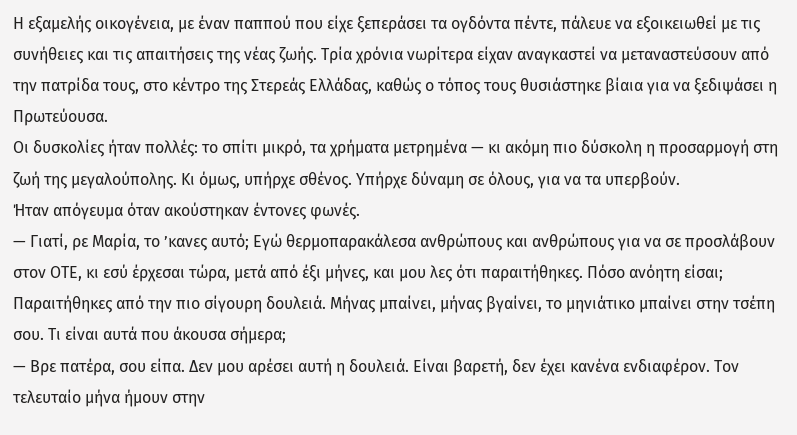Η εξαμελής οικογένεια, με έναν παππού που είχε ξεπεράσει τα ογδόντα πέντε, πάλευε να εξοικειωθεί με τις συνήθειες και τις απαιτήσεις της νέας ζωής. Τρία χρόνια νωρίτερα είχαν αναγκαστεί να μεταναστεύσουν από την πατρίδα τους, στο κέντρο της Στερεάς Ελλάδας, καθώς ο τόπος τους θυσιάστηκε βίαια για να ξεδιψάσει η Πρωτεύουσα.
Οι δυσκολίες ήταν πολλές: το σπίτι μικρό, τα χρήματα μετρημένα — κι ακόμη πιο δύσκολη η προσαρμογή στη ζωή της μεγαλούπολης. Κι όμως, υπήρχε σθένος. Υπήρχε δύναμη σε όλους, για να τα υπερβούν.
Ήταν απόγευμα όταν ακούστηκαν έντονες φωνές.
— Γιατί, ρε Μαρία, το ’κανες αυτό; Εγώ θερμοπαρακάλεσα ανθρώπους και ανθρώπους για να σε προσλάβουν στον ΟΤΕ, κι εσύ έρχεσαι τώρα, μετά από έξι μήνες, και μου λες ότι παραιτήθηκες. Πόσο ανόητη είσαι; Παραιτήθηκες από την πιο σίγουρη δουλειά. Μήνας μπαίνει, μήνας βγαίνει, το μηνιάτικο μπαίνει στην τσέπη σου. Τι είναι αυτά που άκουσα σήμερα;
— Βρε πατέρα, σου είπα. Δεν μου αρέσει αυτή η δουλειά. Είναι βαρετή, δεν έχει κανένα ενδιαφέρον. Τον τελευταίο μήνα ήμουν στην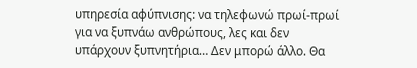υπηρεσία αφύπνισης: να τηλεφωνώ πρωί-πρωί για να ξυπνάω ανθρώπους, λες και δεν υπάρχουν ξυπνητήρια… Δεν μπορώ άλλο. Θα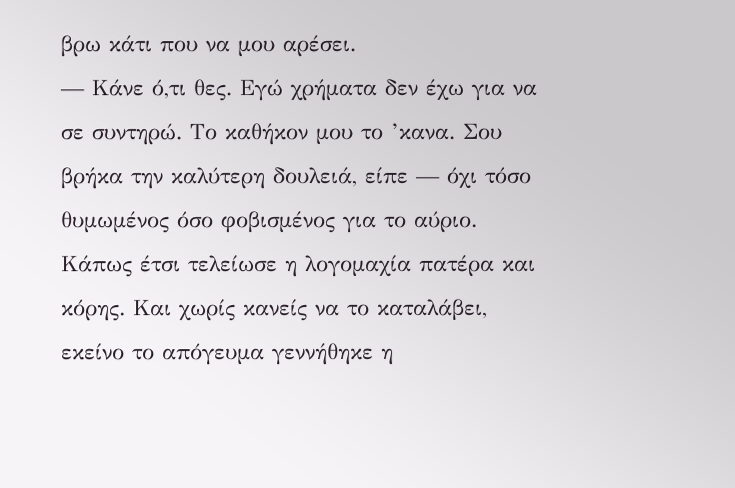βρω κάτι που να μου αρέσει.
— Κάνε ό,τι θες. Εγώ χρήματα δεν έχω για να σε συντηρώ. Το καθήκον μου το ’κανα. Σου βρήκα την καλύτερη δουλειά, είπε — όχι τόσο θυμωμένος όσο φοβισμένος για το αύριο.
Κάπως έτσι τελείωσε η λογομαχία πατέρα και κόρης. Και χωρίς κανείς να το καταλάβει, εκείνο το απόγευμα γεννήθηκε η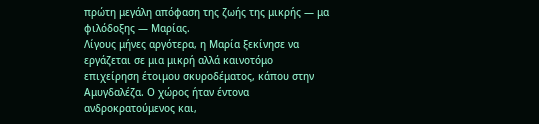πρώτη μεγάλη απόφαση της ζωής της μικρής — μα φιλόδοξης — Μαρίας.
Λίγους μήνες αργότερα, η Μαρία ξεκίνησε να εργάζεται σε μια μικρή αλλά καινοτόμο επιχείρηση έτοιμου σκυροδέματος, κάπου στην Αμυγδαλέζα. Ο χώρος ήταν έντονα ανδροκρατούμενος και,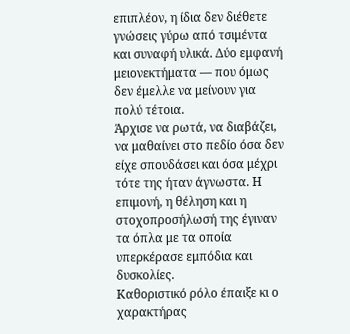επιπλέον, η ίδια δεν διέθετε γνώσεις γύρω από τσιμέντα και συναφή υλικά. Δύο εμφανή μειονεκτήματα — που όμως δεν έμελλε να μείνουν για πολύ τέτοια.
Άρχισε να ρωτά, να διαβάζει, να μαθαίνει στο πεδίο όσα δεν είχε σπουδάσει και όσα μέχρι τότε της ήταν άγνωστα. Η επιμονή, η θέληση και η στοχοπροσήλωσή της έγιναν τα όπλα με τα οποία υπερκέρασε εμπόδια και δυσκολίες.
Καθοριστικό ρόλο έπαιξε κι ο χαρακτήρας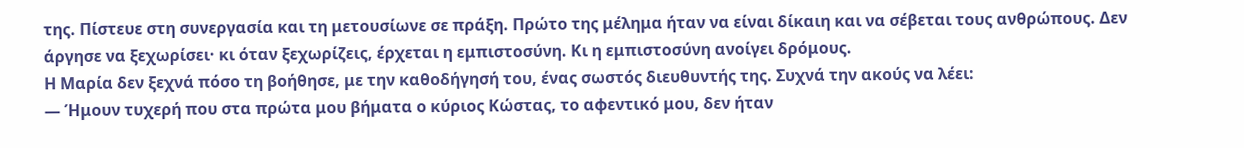της. Πίστευε στη συνεργασία και τη μετουσίωνε σε πράξη. Πρώτο της μέλημα ήταν να είναι δίκαιη και να σέβεται τους ανθρώπους. Δεν άργησε να ξεχωρίσει· κι όταν ξεχωρίζεις, έρχεται η εμπιστοσύνη. Κι η εμπιστοσύνη ανοίγει δρόμους.
Η Μαρία δεν ξεχνά πόσο τη βοήθησε, με την καθοδήγησή του, ένας σωστός διευθυντής της. Συχνά την ακούς να λέει:
— Ήμουν τυχερή που στα πρώτα μου βήματα ο κύριος Κώστας, το αφεντικό μου, δεν ήταν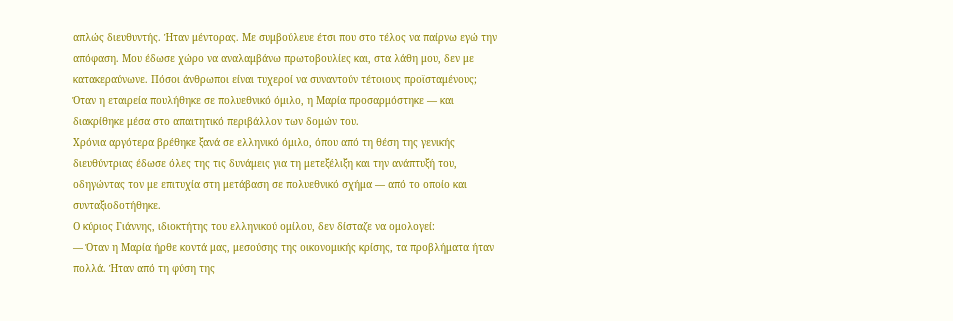απλώς διευθυντής. Ήταν μέντορας. Με συμβούλευε έτσι που στο τέλος να παίρνω εγώ την απόφαση. Μου έδωσε χώρο να αναλαμβάνω πρωτοβουλίες και, στα λάθη μου, δεν με κατακεραύνωνε. Πόσοι άνθρωποι είναι τυχεροί να συναντούν τέτοιους προϊσταμένους;
Όταν η εταιρεία πουλήθηκε σε πολυεθνικό όμιλο, η Μαρία προσαρμόστηκε — και διακρίθηκε μέσα στο απαιτητικό περιβάλλον των δομών του.
Χρόνια αργότερα βρέθηκε ξανά σε ελληνικό όμιλο, όπου από τη θέση της γενικής διευθύντριας έδωσε όλες της τις δυνάμεις για τη μετεξέλιξη και την ανάπτυξή του, οδηγώντας τον με επιτυχία στη μετάβαση σε πολυεθνικό σχήμα — από το οποίο και συνταξιοδοτήθηκε.
Ο κύριος Γιάννης, ιδιοκτήτης του ελληνικού ομίλου, δεν δίσταζε να ομολογεί:
— Όταν η Μαρία ήρθε κοντά μας, μεσούσης της οικονομικής κρίσης, τα προβλήματα ήταν πολλά. Ήταν από τη φύση της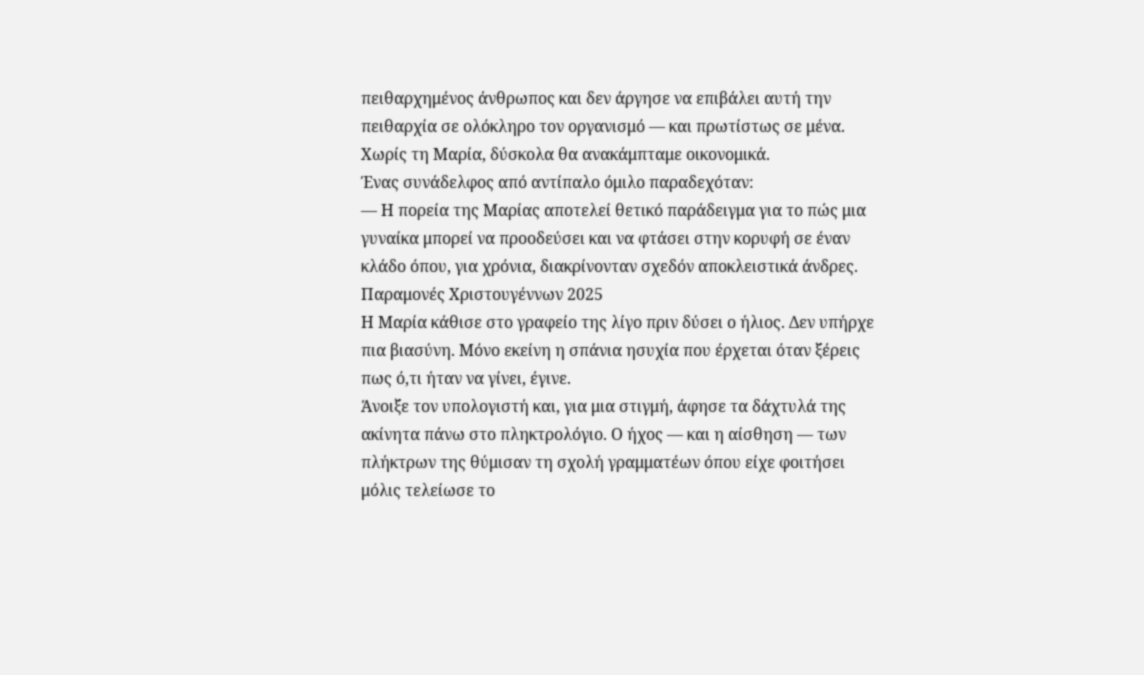πειθαρχημένος άνθρωπος και δεν άργησε να επιβάλει αυτή την πειθαρχία σε ολόκληρο τον οργανισμό — και πρωτίστως σε μένα. Χωρίς τη Μαρία, δύσκολα θα ανακάμπταμε οικονομικά.
Ένας συνάδελφος από αντίπαλο όμιλο παραδεχόταν:
— Η πορεία της Μαρίας αποτελεί θετικό παράδειγμα για το πώς μια γυναίκα μπορεί να προοδεύσει και να φτάσει στην κορυφή σε έναν κλάδο όπου, για χρόνια, διακρίνονταν σχεδόν αποκλειστικά άνδρες.
Παραμονές Χριστουγέννων 2025
Η Μαρία κάθισε στο γραφείο της λίγο πριν δύσει ο ήλιος. Δεν υπήρχε πια βιασύνη. Μόνο εκείνη η σπάνια ησυχία που έρχεται όταν ξέρεις πως ό,τι ήταν να γίνει, έγινε.
Άνοιξε τον υπολογιστή και, για μια στιγμή, άφησε τα δάχτυλά της ακίνητα πάνω στο πληκτρολόγιο. Ο ήχος — και η αίσθηση — των πλήκτρων της θύμισαν τη σχολή γραμματέων όπου είχε φοιτήσει μόλις τελείωσε το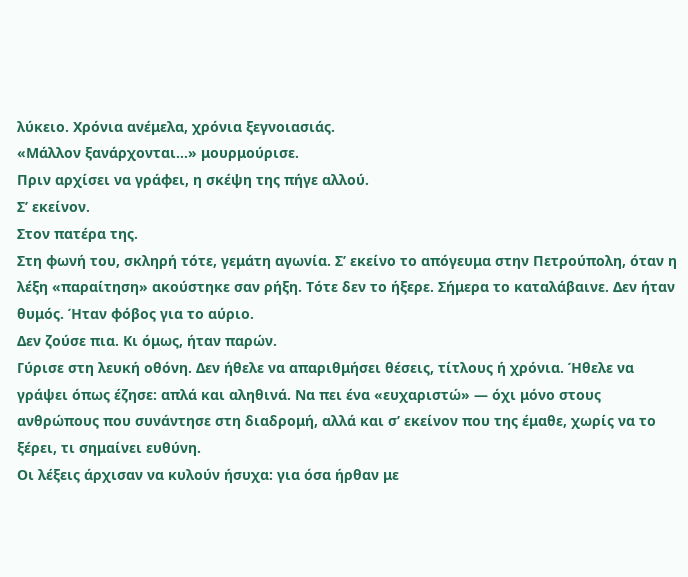λύκειο. Χρόνια ανέμελα, χρόνια ξεγνοιασιάς.
«Μάλλον ξανάρχονται…» μουρμούρισε.
Πριν αρχίσει να γράφει, η σκέψη της πήγε αλλού.
Σ’ εκείνον.
Στον πατέρα της.
Στη φωνή του, σκληρή τότε, γεμάτη αγωνία. Σ’ εκείνο το απόγευμα στην Πετρούπολη, όταν η λέξη «παραίτηση» ακούστηκε σαν ρήξη. Τότε δεν το ήξερε. Σήμερα το καταλάβαινε. Δεν ήταν θυμός. Ήταν φόβος για το αύριο.
Δεν ζούσε πια. Κι όμως, ήταν παρών.
Γύρισε στη λευκή οθόνη. Δεν ήθελε να απαριθμήσει θέσεις, τίτλους ή χρόνια. Ήθελε να γράψει όπως έζησε: απλά και αληθινά. Να πει ένα «ευχαριστώ» — όχι μόνο στους ανθρώπους που συνάντησε στη διαδρομή, αλλά και σ’ εκείνον που της έμαθε, χωρίς να το ξέρει, τι σημαίνει ευθύνη.
Οι λέξεις άρχισαν να κυλούν ήσυχα: για όσα ήρθαν με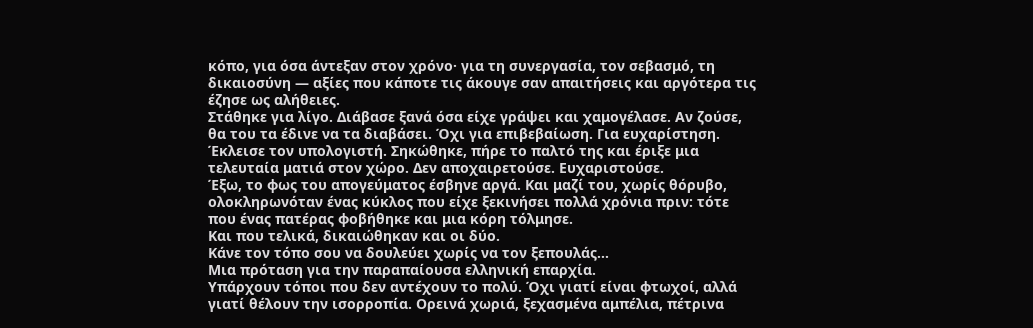κόπο, για όσα άντεξαν στον χρόνο· για τη συνεργασία, τον σεβασμό, τη δικαιοσύνη — αξίες που κάποτε τις άκουγε σαν απαιτήσεις και αργότερα τις έζησε ως αλήθειες.
Στάθηκε για λίγο. Διάβασε ξανά όσα είχε γράψει και χαμογέλασε. Αν ζούσε, θα του τα έδινε να τα διαβάσει. Όχι για επιβεβαίωση. Για ευχαρίστηση.
Έκλεισε τον υπολογιστή. Σηκώθηκε, πήρε το παλτό της και έριξε μια τελευταία ματιά στον χώρο. Δεν αποχαιρετούσε. Ευχαριστούσε.
Έξω, το φως του απογεύματος έσβηνε αργά. Και μαζί του, χωρίς θόρυβο, ολοκληρωνόταν ένας κύκλος που είχε ξεκινήσει πολλά χρόνια πριν: τότε που ένας πατέρας φοβήθηκε και μια κόρη τόλμησε.
Και που τελικά, δικαιώθηκαν και οι δύο.
Κάνε τον τόπο σου να δουλεύει χωρίς να τον ξεπουλάς…
Μια πρόταση για την παραπαίουσα ελληνική επαρχία.
Υπάρχουν τόποι που δεν αντέχουν το πολύ. Όχι γιατί είναι φτωχοί, αλλά γιατί θέλουν την ισορροπία. Ορεινά χωριά, ξεχασμένα αμπέλια, πέτρινα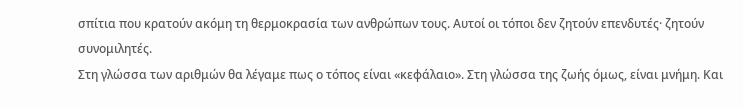σπίτια που κρατούν ακόμη τη θερμοκρασία των ανθρώπων τους. Αυτοί οι τόποι δεν ζητούν επενδυτές· ζητούν συνομιλητές.
Στη γλώσσα των αριθμών θα λέγαμε πως ο τόπος είναι «κεφάλαιο». Στη γλώσσα της ζωής όμως, είναι μνήμη. Και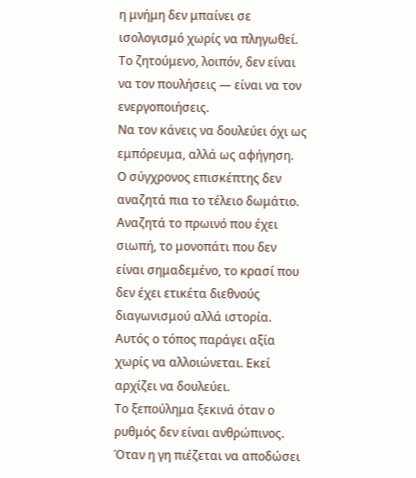η μνήμη δεν μπαίνει σε ισολογισμό χωρίς να πληγωθεί. Το ζητούμενο, λοιπόν, δεν είναι να τον πουλήσεις — είναι να τον ενεργοποιήσεις.
Να τον κάνεις να δουλεύει όχι ως εμπόρευμα, αλλά ως αφήγηση.
Ο σύγχρονος επισκέπτης δεν αναζητά πια το τέλειο δωμάτιο. Αναζητά το πρωινό που έχει σιωπή, το μονοπάτι που δεν είναι σημαδεμένο, το κρασί που δεν έχει ετικέτα διεθνούς διαγωνισμού αλλά ιστορία. Αυτός ο τόπος παράγει αξία χωρίς να αλλοιώνεται. Εκεί αρχίζει να δουλεύει.
Το ξεπούλημα ξεκινά όταν ο ρυθμός δεν είναι ανθρώπινος. Όταν η γη πιέζεται να αποδώσει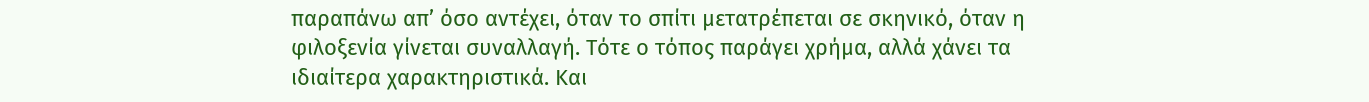παραπάνω απ’ όσο αντέχει, όταν το σπίτι μετατρέπεται σε σκηνικό, όταν η φιλοξενία γίνεται συναλλαγή. Τότε ο τόπος παράγει χρήμα, αλλά χάνει τα ιδιαίτερα χαρακτηριστικά. Και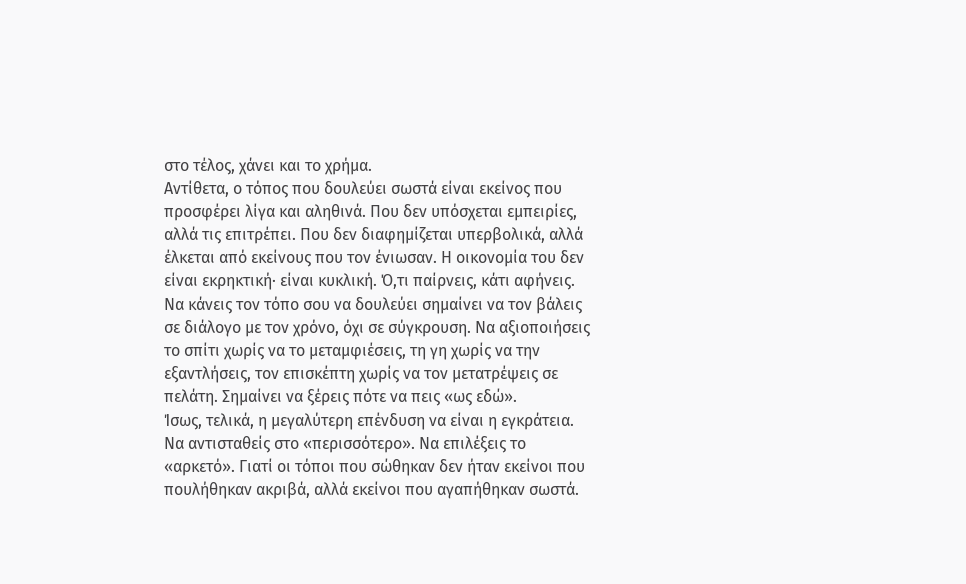στο τέλος, χάνει και το χρήμα.
Αντίθετα, ο τόπος που δουλεύει σωστά είναι εκείνος που προσφέρει λίγα και αληθινά. Που δεν υπόσχεται εμπειρίες, αλλά τις επιτρέπει. Που δεν διαφημίζεται υπερβολικά, αλλά έλκεται από εκείνους που τον ένιωσαν. Η οικονομία του δεν είναι εκρηκτική· είναι κυκλική. Ό,τι παίρνεις, κάτι αφήνεις.
Να κάνεις τον τόπο σου να δουλεύει σημαίνει να τον βάλεις σε διάλογο με τον χρόνο, όχι σε σύγκρουση. Να αξιοποιήσεις το σπίτι χωρίς να το μεταμφιέσεις, τη γη χωρίς να την εξαντλήσεις, τον επισκέπτη χωρίς να τον μετατρέψεις σε πελάτη. Σημαίνει να ξέρεις πότε να πεις «ως εδώ».
Ίσως, τελικά, η μεγαλύτερη επένδυση να είναι η εγκράτεια. Να αντισταθείς στο «περισσότερο». Να επιλέξεις το «αρκετό». Γιατί οι τόποι που σώθηκαν δεν ήταν εκείνοι που πουλήθηκαν ακριβά, αλλά εκείνοι που αγαπήθηκαν σωστά.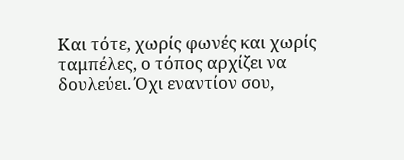Και τότε, χωρίς φωνές και χωρίς ταμπέλες, ο τόπος αρχίζει να δουλεύει. Όχι εναντίον σου,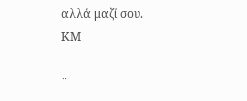αλλά μαζί σου.
ΚΜ

¨